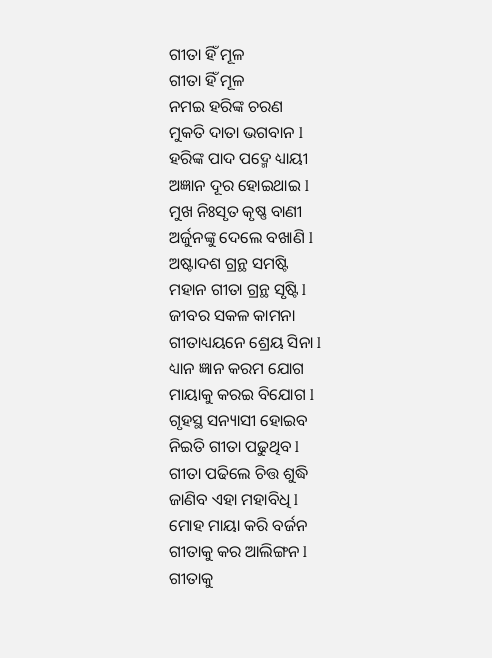ଗୀତା ହିଁ ମୂଳ
ଗୀତା ହିଁ ମୂଳ
ନମଇ ହରିଙ୍କ ଚରଣ
ମୁକତି ଦାତା ଭଗବାନ l
ହରିଙ୍କ ପାଦ ପଦ୍ମେ ଧ୍ୟାୟୀ
ଅଜ୍ଞାନ ଦୂର ହୋଇଥାଇ l
ମୁଖ ନିଃସୃତ କୃଷ୍ଣ ବାଣୀ
ଅର୍ଜୁନଙ୍କୁ ଦେଲେ ବଖାଣି l
ଅଷ୍ଟାଦଶ ଗ୍ରନ୍ଥ ସମଷ୍ଟି
ମହାନ ଗୀତା ଗ୍ରନ୍ଥ ସୃଷ୍ଟି l
ଜୀବର ସକଳ କାମନା
ଗୀତାଧ୍ୟୟନେ ଶ୍ରେୟ ସିନା l
ଧ୍ୟାନ ଜ୍ଞାନ କରମ ଯୋଗ
ମାୟାକୁ କରଇ ବିଯୋଗ l
ଗୃହସ୍ଥ ସନ୍ୟାସୀ ହୋଇବ
ନିଇତି ଗୀତା ପଢୁଥିବ l
ଗୀତା ପଢିଲେ ଚିତ୍ତ ଶୁଦ୍ଧି
ଜାଣିବ ଏହା ମହାବିଧି l
ମୋହ ମାୟା କରି ବର୍ଜନ
ଗୀତାକୁ କର ଆଲିଙ୍ଗନ l
ଗୀତାକୁ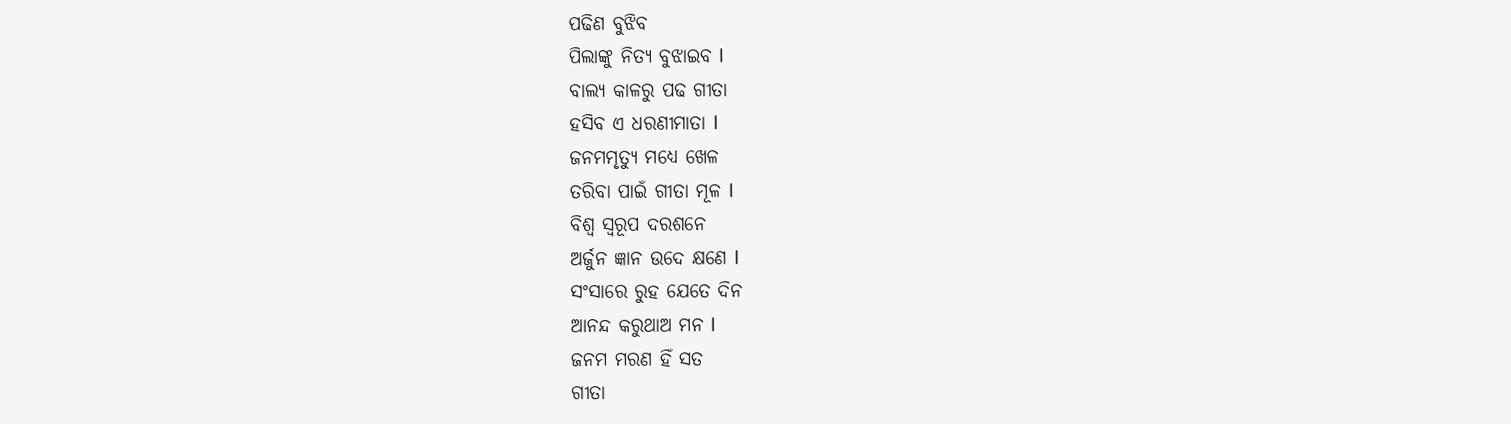ପଢିଣ ବୁଝିବ
ପିଲାଙ୍କୁ ନିତ୍ୟ ବୁଝାଇବ l
ବାଲ୍ୟ କାଳରୁ ପଢ ଗୀତା
ହସିବ ଏ ଧରଣୀମାତା l
ଜନମମୃତ୍ୟୁ ମଧ୍ୟେ ଖେଳ
ତରିବା ପାଇଁ ଗୀତା ମୂଳ l
ବିଶ୍ୱ ସ୍ୱରୂପ ଦରଶନେ
ଅର୍ଜୁନ ଜ୍ଞାନ ଉଦେ କ୍ଷଣେ l
ସଂସାରେ ରୁହ ଯେତେ ଦିନ
ଆନନ୍ଦ କରୁଥାଅ ମନ l
ଜନମ ମରଣ ହିଁ ସତ
ଗୀତା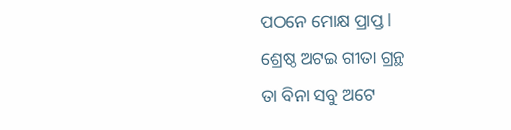ପଠନେ ମୋକ୍ଷ ପ୍ରାପ୍ତ l
ଶ୍ରେଷ୍ଠ ଅଟଇ ଗୀତା ଗ୍ରନ୍ଥ
ତା ବିନା ସବୁ ଅଟେ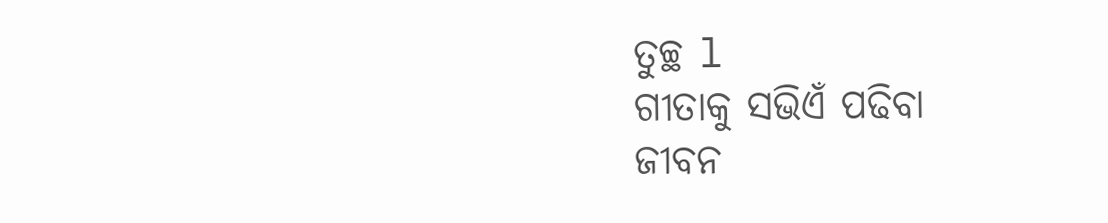ତୁଚ୍ଛ l
ଗୀତାକୁ ସଭିଏଁ ପଢିବା
ଜୀବନ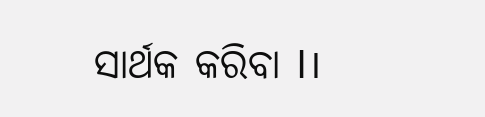ସାର୍ଥକ କରିବା l।